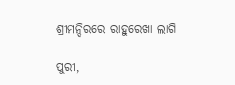ଶ୍ରୀମନ୍ଦିରରେ ରାହୁରେଖା ଲାଗି

ପୁରୀ,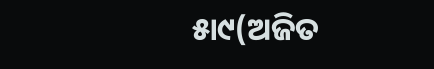୫ା୯(ଅଜିତ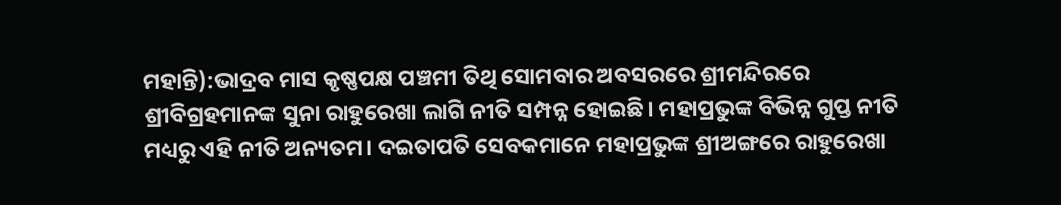ମହାନ୍ତି):ଭାଦ୍ରବ ମାସ କୃଷ୍ଣପକ୍ଷ ପଞ୍ଚମୀ ତିଥି ସୋମବାର ଅବସରରେ ଶ୍ରୀମନ୍ଦିରରେ ଶ୍ରୀବିଗ୍ରହମାନଙ୍କ ସୁନା ରାହୁରେଖା ଲାଗି ନୀତି ସମ୍ପନ୍ନ ହୋଇଛି। ମହାପ୍ରଭୁଙ୍କ ବିଭିନ୍ନ ଗୁପ୍ତ ନୀତି ମଧ୍ୟରୁ ଏହି ନୀତି ଅନ୍ୟତମ। ଦଇତାପତି ସେବକମାନେ ମହାପ୍ରଭୁଙ୍କ ଶ୍ରୀଅଙ୍ଗରେ ରାହୁରେଖା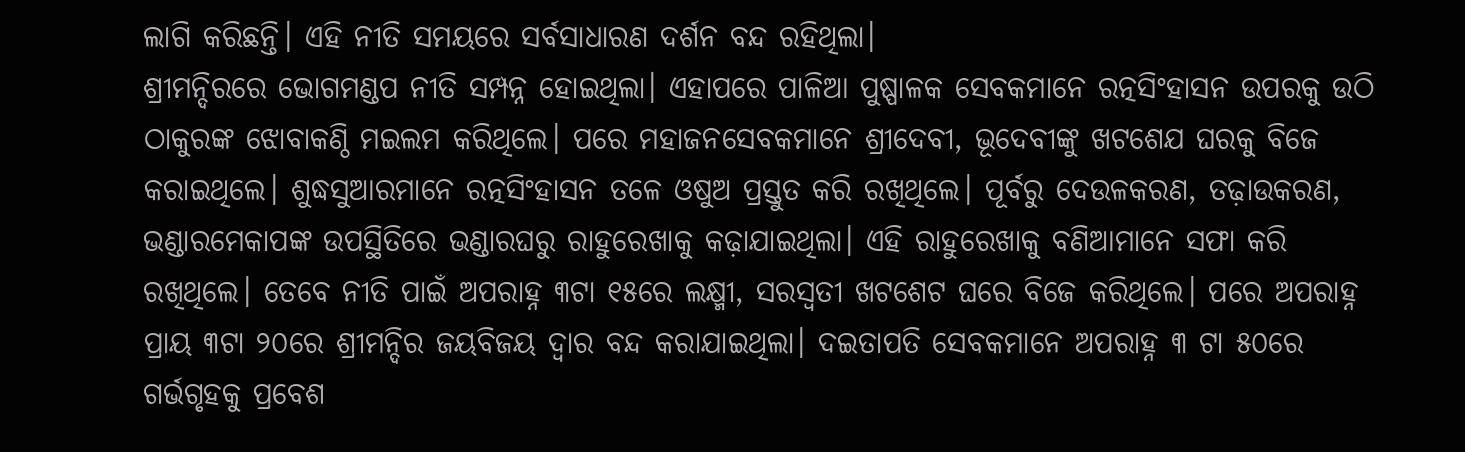ଲାଗି କରିଛନ୍ତି। ଏହି ନୀତି ସମୟରେ ସର୍ବସାଧାରଣ ଦର୍ଶନ ବନ୍ଦ ରହିଥିଲା।
ଶ୍ରୀମନ୍ଦିରରେ ଭୋଗମଣ୍ଡପ ନୀତି ସମ୍ପନ୍ନ ହୋଇଥିଲା। ଏହାପରେ ପାଳିଆ ପୁଷ୍ପାଳକ ସେବକମାନେ ରତ୍ନସିଂହାସନ ଉପରକୁ ଉଠି ଠାକୁରଙ୍କ ଝୋବାକଣ୍ଠି ମଇଲମ କରିଥିଲେ। ପରେ ମହାଜନସେବକମାନେ ଶ୍ରୀଦେବୀ, ଭୂଦେବୀଙ୍କୁ ଖଟଶେଯ ଘରକୁ ବିଜେ କରାଇଥିଲେ। ଶୁଦ୍ଧସୁଆରମାନେ ରତ୍ନସିଂହାସନ ତଳେ ଓଷୁଅ ପ୍ରସ୍ତୁତ କରି ରଖିଥିଲେ। ପୂର୍ବରୁ ଦେଉଳକରଣ, ତଢ଼ାଉକରଣ, ଭଣ୍ଡାରମେକାପଙ୍କ ଉପସ୍ଥିତିରେ ଭଣ୍ଡାରଘରୁ ରାହୁରେଖାକୁ କଢ଼ାଯାଇଥିଲା। ଏହି ରାହୁରେଖାକୁ ବଣିଆମାନେ ସଫା କରି ରଖିଥିଲେ। ତେବେ ନୀତି ପାଇଁ ଅପରାହ୍ନ ୩ଟା ୧୫ରେ ଲକ୍ଷ୍ମୀ, ସରସ୍ବତୀ ଖଟଶେଟ ଘରେ ବିଜେ କରିଥିଲେ। ପରେ ଅପରାହ୍ନ ପ୍ରାୟ ୩ଟା ୨୦ରେ ଶ୍ରୀମନ୍ଦିର ଜୟବିଜୟ ଦ୍ୱାର ବନ୍ଦ କରାଯାଇଥିଲା। ଦଇତାପତି ସେବକମାନେ ଅପରାହ୍ନ ୩ ଟା ୫୦ରେ ଗର୍ଭଗୃହକୁ ପ୍ରବେଶ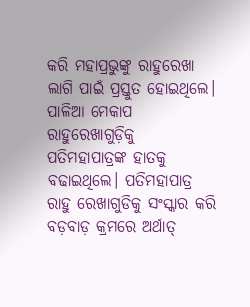କରି ମହାପ୍ରଭୁଙ୍କୁ ରାହୁରେଖା ଲାଗି ପାଇଁ ପ୍ରସ୍ତୁତ ହୋଇଥିଲେ। ପାଳିଆ ମେକାପ ରାହୁରେଖାଗୁଡ଼ିକୁ ପତିମହାପାତ୍ରଙ୍କ ହାତକୁ ବଢାଇଥିଲେ। ପତିମହାପାତ୍ର ରାହୁ ରେଖାଗୁଡିକୁ ସଂସ୍କାର କରି ବଡ଼ବାଡ଼ କ୍ରମରେ ଅର୍ଥାତ୍‌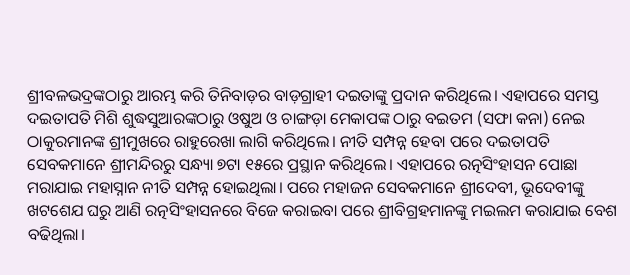ଶ୍ରୀବଳଭଦ୍ରଙ୍କଠାରୁ ଆରମ୍ଭ କରି ତିନିବାଡ଼ର ବାଡ଼ଗ୍ରାହୀ ଦଇତାଙ୍କୁ ପ୍ରଦାନ କରିଥିଲେ। ଏହାପରେ ସମସ୍ତ ଦଇତାପତି ମିଶି ଶୁଦ୍ଧସୁଆରଙ୍କଠାରୁ ଓଷୁଅ ଓ ଚାଙ୍ଗଡ଼ା ମେକାପଙ୍କ ଠାରୁ ବଇତମ (ସଫା କନା) ନେଇ ଠାକୁରମାନଙ୍କ ଶ୍ରୀମୁଖରେ ରାହୁରେଖା ଲାଗି କରିଥିଲେ। ନୀତି ସମ୍ପନ୍ନ ହେବା ପରେ ଦଇତାପତି ସେବକମାନେ ଶ୍ରୀମନ୍ଦିରରୁ ସନ୍ଧ୍ୟା ୭ଟା ୧୫ରେ ପ୍ରସ୍ଥାନ କରିଥିଲେ। ଏହାପରେ ରତ୍ନସିଂହାସନ ପୋଛା ମରାଯାଇ ମହାସ୍ନାନ ନୀତି ସମ୍ପନ୍ନ ହୋଇଥିଲା। ପରେ ମହାଜନ ସେବକମାନେ ଶ୍ରୀଦେବୀ, ଭୂଦେବୀଙ୍କୁ ଖଟଶେଯ ଘରୁ ଆଣି ରତ୍ନସିଂହାସନରେ ବିଜେ କରାଇବା ପରେ ଶ୍ରୀବିଗ୍ରହମାନଙ୍କୁ ମଇଲମ କରାଯାଇ ବେଶ ବଢିଥିଲା।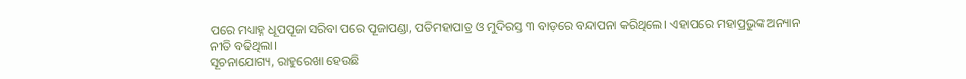ପରେ ମଧ୍ୟାହ୍ନ ଧୂପପୂଜା ସରିବା ପରେ ପୂଜାପଣ୍ଡା, ପତିମହାପାତ୍ର ଓ ମୁଦିରସ୍ତ ୩ ବାଡ଼ରେ ବନ୍ଦାପନା କରିଥିଲେ। ଏହାପରେ ମହାପ୍ରଭୁଙ୍କ ଅନ୍ୟାନ ନୀତି ବଢିଥିଲା।
ସୂଚନାଯୋଗ୍ୟ, ରାହୁରେଖା ହେଉଛି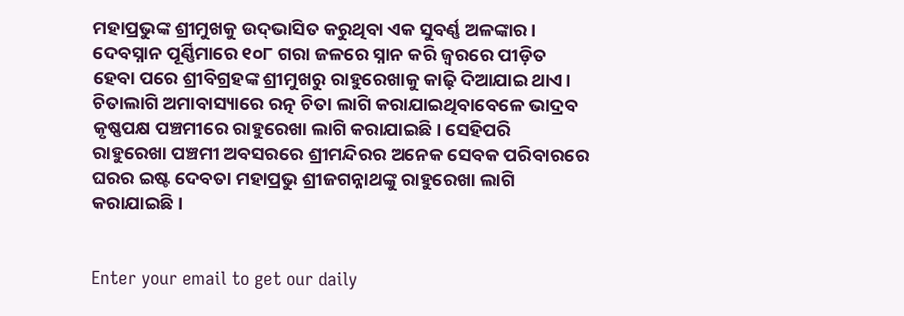ମହାପ୍ରଭୁଙ୍କ ଶ୍ରୀମୁଖକୁ ଉଦ୍‌ଭାସିତ କରୁଥିବା ଏକ ସୁବର୍ଣ୍ଣ ଅଳଙ୍କାର। ଦେବସ୍ନାନ ପୂର୍ଣ୍ଣିମାରେ ୧୦୮ ଗରା ଜଳରେ ସ୍ନାନ କରି ଜ୍ୱରରେ ପୀଡ଼ିତ ହେବା ପରେ ଶ୍ରୀବିଗ୍ରହଙ୍କ ଶ୍ରୀମୁଖରୁ ରାହୁରେଖାକୁ କାଢ଼ି ଦିଆଯାଇ ଥାଏ। ଚିତାଲାଗି ଅମାବାସ୍ୟାରେ ରତ୍ନ ଚିତା ଲାଗି କରାଯାଇଥିବାବେଳେ ଭାଦ୍ରବ କୃଷ୍ଣପକ୍ଷ ପଞ୍ଚମୀରେ ରାହୁରେଖା ଲାଗି କରାଯାଇଛି। ସେହିପରି ରାହୁରେଖା ପଞ୍ଚମୀ ଅବସରରେ ଶ୍ରୀମନ୍ଦିରର ଅନେକ ସେବକ ପରିବାରରେ ଘରର ଇଷ୍ଟ ଦେବତା ମହାପ୍ରଭୁ ଶ୍ରୀଜଗନ୍ନାଥଙ୍କୁ ରାହୁରେଖା ଲାଗି କରାଯାଇଛି।


Enter your email to get our daily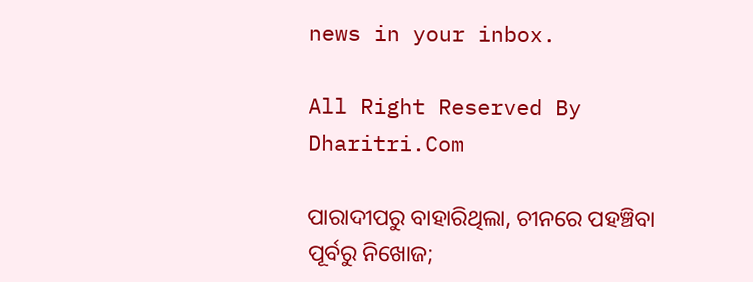news in your inbox.

All Right Reserved By Dharitri.Com

ପାରାଦୀପରୁ ବାହାରିଥିଲା, ଚୀନରେ ପହଞ୍ଚିବା ପୂର୍ବରୁ ନିଖୋଜ;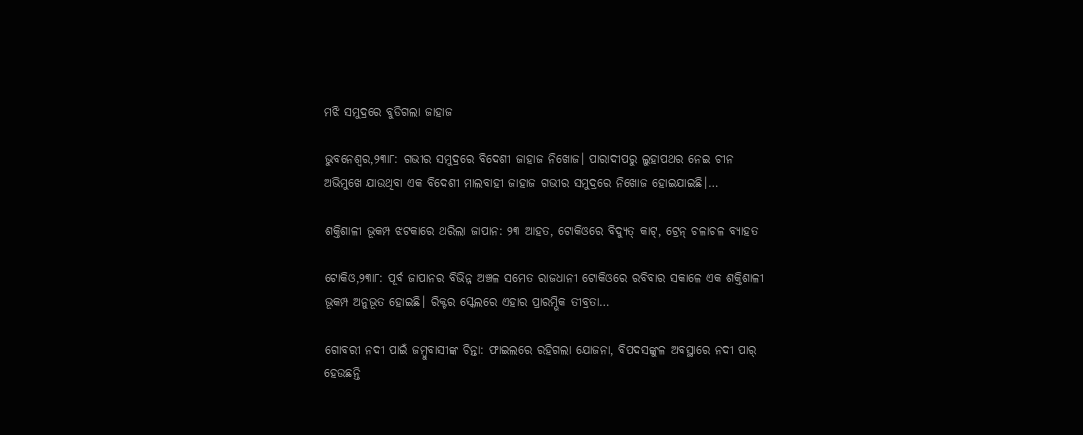ମଝି ସମୁଦ୍ରରେ ବୁଡିଗଲା ଜାହାଜ

ଭୁବନେଶ୍ୱର,୨୩ା୮: ଗଭୀର ସମୁଦ୍ରରେ ବିଦେଶୀ ଜାହାଜ ନିଖୋଜ। ପାରାଦୀପରୁ ଲୁହାପଥର ନେଇ ଚୀନ ଅଭିମୁଖେ ଯାଉଥିବା ଏକ ବିଦେଶୀ ମାଲବାହୀ ଜାହାଜ ଗଭୀର ସମୁଦ୍ରରେ ନିଖୋଜ ହୋଇଯାଇଛି।…

ଶକ୍ତିଶାଳୀ ଭୂକମ୍ପ ଝଟକାରେ ଥରିଲା ଜାପାନ: ୨୩ ଆହତ, ଟୋକିଓରେ ବିଦ୍ୟୁତ୍ କାଟ୍, ଟ୍ରେନ୍ ଚଳାଚଳ ବ୍ୟାହତ

ଟୋକିଓ,୨୩ା୮: ପୂର୍ବ ଜାପାନର ବିଭିନ୍ନ ଅଞ୍ଚଳ ସମେତ ରାଜଧାନୀ ଟୋକିଓରେ ରବିବାର ସକାଳେ ଏକ ଶକ୍ତିଶାଳୀ ଭୂକମ୍ପ ଅନୁଭୂତ ହୋଇଛି। ରିକ୍ଟର ସ୍କେଲରେ ଏହାର ପ୍ରାରମ୍ଭିକ ତୀବ୍ରତା…

ଗୋବରୀ ନଦୀ ପାଇଁ ଜମ୍ବୁବାସୀଙ୍କ ଚିନ୍ତା: ଫାଇଲରେ ରହିଗଲା ଯୋଜନା, ବିପଦସଙ୍କୁଳ ଅବସ୍ଥାରେ ନଦୀ ପାର୍‌ ହେଉଛନ୍ତି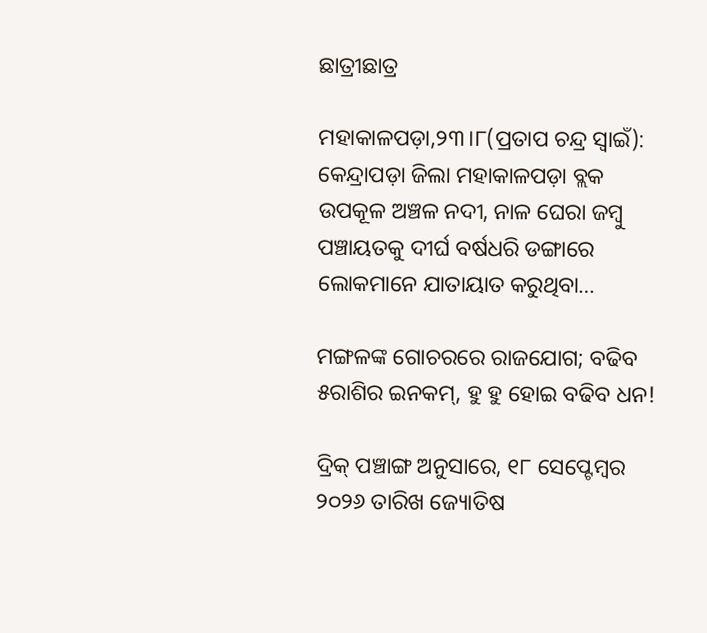ଛାତ୍ରୀଛାତ୍ର

ମହାକାଳପଡ଼ା,୨୩।୮(ପ୍ରତାପ ଚନ୍ଦ୍ର ସ୍ବାଇଁ): କେନ୍ଦ୍ରାପଡ଼ା ଜିଲା ମହାକାଳପଡ଼ା ବ୍ଲକ ଉପକୂଳ ଅଞ୍ଚଳ ନଦୀ, ନାଳ ଘେରା ଜମ୍ବୁ ପଞ୍ଚାୟତକୁ ଦୀର୍ଘ ବର୍ଷଧରି ଡଙ୍ଗାରେ ଲୋକମାନେ ଯାତାୟାତ କରୁଥିବା…

ମଙ୍ଗଳଙ୍କ ଗୋଚରରେ ରାଜଯୋଗ; ବଢିବ ୫ରାଶିର ଇନକମ୍‌, ହୁ ହୁ ହୋଇ ବଢିବ ଧନ!

ଦ୍ରିକ୍ ପଞ୍ଚାଙ୍ଗ ଅନୁସାରେ, ୧୮ ସେପ୍ଟେମ୍ବର ୨୦୨୬ ତାରିଖ ଜ୍ୟୋତିଷ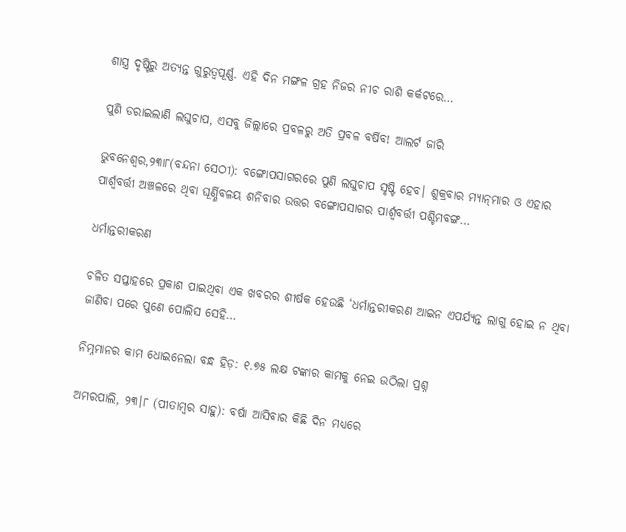ଶାସ୍ତ୍ର ଦୃଷ୍ଟିରୁ ଅତ୍ୟନ୍ତ ଗୁରୁତ୍ୱପୂର୍ଣ୍ଣ. ଏହି ଦିନ ମଙ୍ଗଳ ଗ୍ରହ ନିଜର ନୀଚ ରାଶି କର୍କଟରେ…

ପୁଣି ଡରାଇଲାଣି ଲଘୁଚାପ, ଏସବୁ ଜିଲ୍ଲାରେ ପ୍ରବଳରୁ ଅତି ପ୍ରବଳ ବର୍ଷିବ! ଆଲର୍ଟ ଜାରି

ଭୁବନେଶ୍ୱର,୨୩ା୮(ବନ୍ଦନା ସେଠୀ): ବଙ୍ଗୋପସାଗରରେ ପୁଣି ଲଘୁଚାପ ସୃଷ୍ଟି ହେବ। ଶୁକ୍ରବାର ମ୍ୟାନ୍‌ମାର ଓ ଏହାର ପାର୍ଶ୍ୱବର୍ତ୍ତୀ ଅଞ୍ଚଳରେ ଥିବା ଘୂର୍ଣ୍ଣିବଳୟ ଶନିବାର ଉତ୍ତର ବଙ୍ଗୋପସାଗର ପାର୍ଶ୍ୱବର୍ତ୍ତୀ ପଶ୍ଚିମବଙ୍ଗ…

ଧର୍ମାନ୍ତରୀକରଣ

ଚଳିତ ସପ୍ତାହରେ ପ୍ରକାଶ ପାଇଥିବା ଏକ ଖବରର ଶୀର୍ଷକ ହେଉଛି ‘ଧର୍ମାନ୍ତରୀକରଣ ଆଇନ ଏପର୍ଯ୍ୟନ୍ତ ଲାଗୁ ହୋଇ ନ ଥିବା ଜାଣିବା ପରେ ପୁଣେ ପୋଲିସ ସେହି…

ନିମ୍ନମାନର କାମ ଧୋଇନେଲା ବନ୍ଧ ହିଡ଼: ୧.୭୫ ଲକ୍ଷ ଟଙ୍କାର କାମକୁ ନେଇ ଉଠିଲା ପ୍ରଶ୍ନ

ଅମରପାଲି, ୨୩।୮ (ପୀତାମ୍ବର ସାହୁ): ବର୍ଷା ଆସିବାର କିଛି ଦିନ ମଧ୍ୟରେ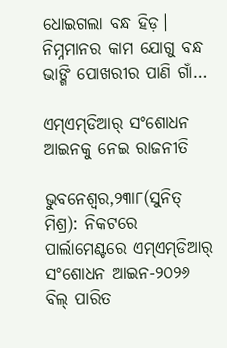ଧୋଇଗଲା ବନ୍ଧ ହିଡ଼। ନିମ୍ନମାନର କାମ ଯୋଗୁ ବନ୍ଧ ଭାଙ୍ଗି ପୋଖରୀର ପାଣି ଗାଁ…

ଏମ୍‌ଏମ୍‌ଡିଆର୍‌ ସଂଶୋଧନ ଆଇନକୁ ନେଇ ରାଜନୀତି

ଭୁବନେଶ୍ୱର,୨୩ା୮(ସୁନିତ୍‌ ମିଶ୍ର): ନିକଟରେ ପାର୍ଲାମେଣ୍ଟରେ ଏମ୍‌ଏମ୍‌ଡିଆର୍‌ ସଂଶୋଧନ ଆଇନ-୨୦୨୬ ବିଲ୍‌ ପାରିତ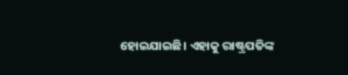ହୋଇଯାଇଛି। ଏହାକୁ ରାଷ୍ଟ୍ରପତିଙ୍କ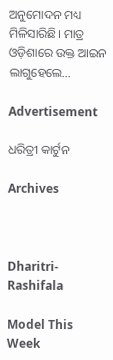ଅନୁମୋଦନ ମଧ୍ୟ ମିଳିସାରିଛି। ମାତ୍ର ଓଡ଼ିଶାରେ ଉକ୍ତ ଆଇନ ଲାଗୁହେଲେ…

Advertisement

ଧରିତ୍ରୀ କାର୍ଟୁନ

Archives



Dharitri-Rashifala

Model This Week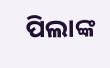ପିଲାଙ୍କ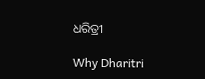ଧରିତ୍ରୀ

Why Dharitri